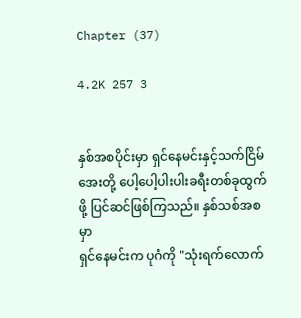Chapter (37)

4.2K 257 3


နှစ်အစပိုင်းမှာ ရှင်နေမင်းနှင့်သက်ငြိမ်အေးတို့ ပေါ့ပေါ့ပါးပါးခရီးတစ်ခုထွက်ဖို့ ပြင်ဆင်ဖြစ်ကြသည်။ နှစ်သစ်အစမှာ
ရှင်နေမင်းက ပုဂံကို "သုံးရက်လောက်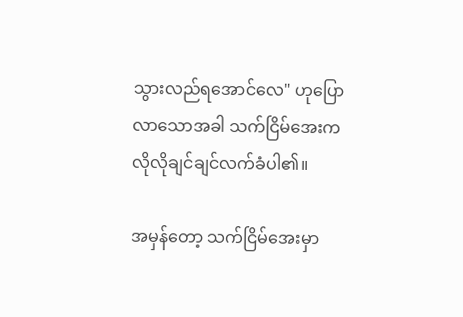သွားလည်ရအောင်လေ" ဟုပြောလာသောအခါ သက်ငြိမ်အေးက လိုလိုချင်ချင်လက်ခံပါ၏။

အမှန်တော့ သက်ငြိမ်အေးမှာ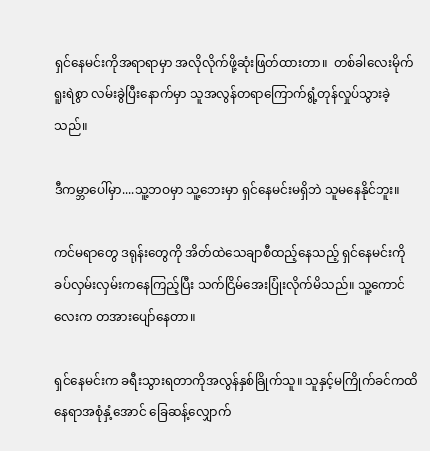ရှင်နေမင်းကိုအရာရာမှာ အလိုလိုက်ဖို့ဆုံးဖြတ်ထားတာ။  တစ်ခါလေးမိုက်ရူးရဲစွာ လမ်းခွဲပြီးနောက်မှာ သူအလွန်တရာကြောက်ရွံ့တုန်လှုပ်သွားခဲ့သည်။

ဒီကမ္ဘာပေါ်မှာ....သူ့ဘဝမှာ သူ့ဘေးမှာ ရှင်နေမင်းမရှိဘဲ သူမနေနိုင်ဘူး။

ကင်မရာတွေ ဒရုန်းတွေကို အိတ်ထဲသေချာစီထည့်နေသည့် ရှင်နေမင်းကို ခပ်လှမ်းလှမ်းကနေကြည့်ပြီး သက်ငြိမ်အေးပြုံးလိုက်မိသည်။ သူ့ကောင်လေးက တအားပျော်နေတာ။

ရှင်နေမင်းက ခရီးသွားရတာကိုအလွန်နှစ်ခြိုက်သူ။ သူနှင့်မကြိုက်ခင်ကထိ နေရာအစုံနှံ့အောင် ခြေဆန့်လျှောက်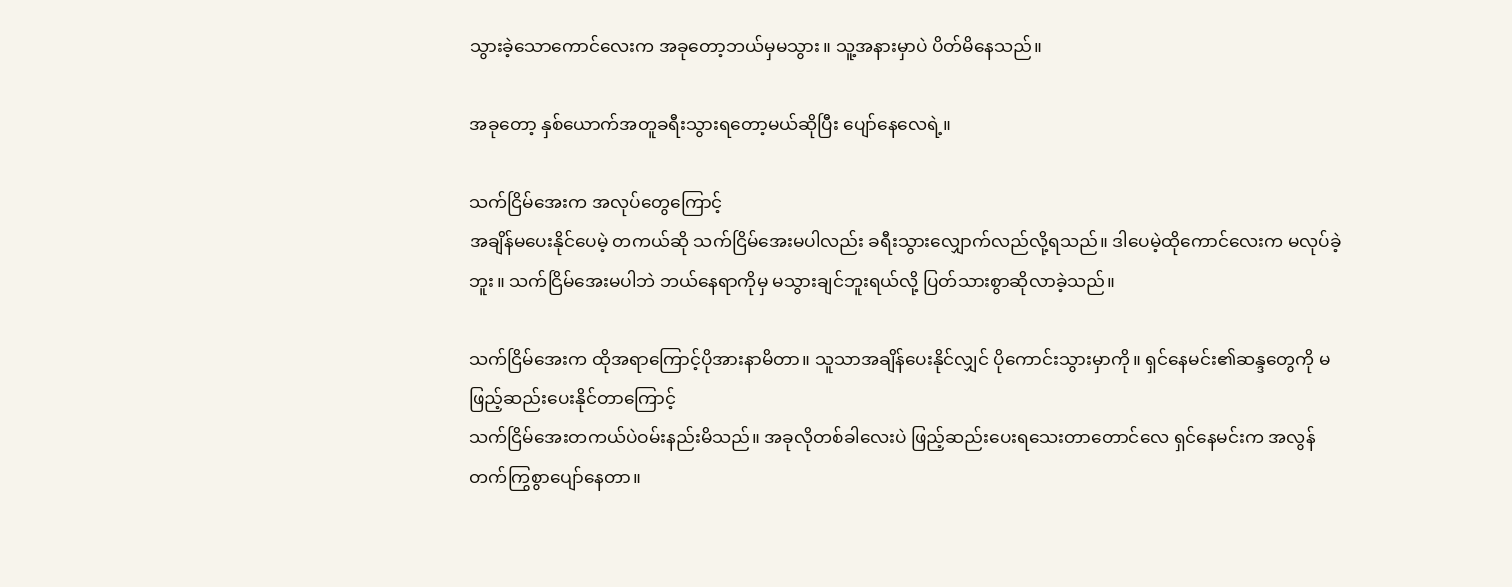သွားခဲ့သောကောင်လေးက အခုတော့ဘယ်မှမသွား။ သူ့အနားမှာပဲ ပိတ်မိနေသည်။

အခုတော့ နှစ်ယောက်အတူခရီးသွားရတော့မယ်ဆိုပြီး ပျော်နေလေရဲ့။

သက်ငြိမ်အေးက အလုပ်တွေကြောင့်
အချိန်မပေးနိုင်ပေမဲ့ တကယ်ဆို သက်ငြိမ်အေးမပါလည်း ခရီးသွားလျှောက်လည်လို့ရသည်။ ဒါပေမဲ့ထိုကောင်လေးက မလုပ်ခဲ့ဘူး။ သက်ငြိမ်အေးမပါဘဲ ဘယ်နေရာကိုမှ မသွားချင်ဘူးရယ်လို့ ပြတ်သားစွာဆိုလာခဲ့သည်။

သက်ငြိမ်အေးက ထိုအရာကြောင့်ပိုအားနာမိတာ။ သူသာအချိန်ပေးနိုင်လျှင် ပိုကောင်းသွားမှာကို။ ရှင်နေမင်း၏ဆန္ဒတွေကို မဖြည့်ဆည်းပေးနိုင်တာကြောင့်
သက်ငြိမ်အေးတကယ်ပဲဝမ်းနည်းမိသည်။ အခုလိုတစ်ခါလေးပဲ ဖြည့်ဆည်းပေးရသေးတာတောင်လေ ရှင်နေမင်းက အလွန်တက်ကြွစွာပျော်နေတာ။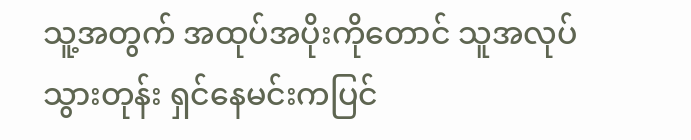သူ့အတွက် အထုပ်အပိုးကိုတောင် သူအလုပ်သွားတုန်း ရှင်နေမင်းကပြင်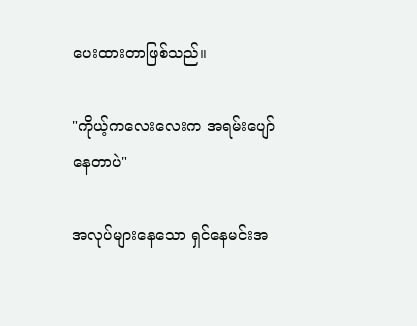ပေးထားတာဖြစ်သည်။

"ကိုယ့်ကလေးလေးက အရမ်းပျော်နေတာပဲ"

အလုပ်များနေသော ရှင်နေမင်းအ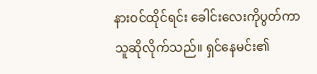နားဝင်ထိုင်ရင်း ခေါင်းလေးကိုပွတ်ကာသူဆိုလိုက်သည်။ ရှင်နေမင်း၏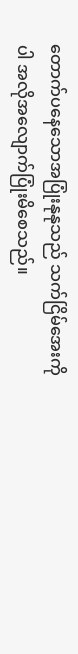တောက်ပနေသောအပြုံးနုနုသည် သက်ငြိမ်အေးကိုပါ အလိုအလျောက်ပြုံးမိစေသည်။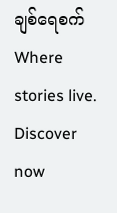ချစ်ရေစက်Where stories live. Discover now